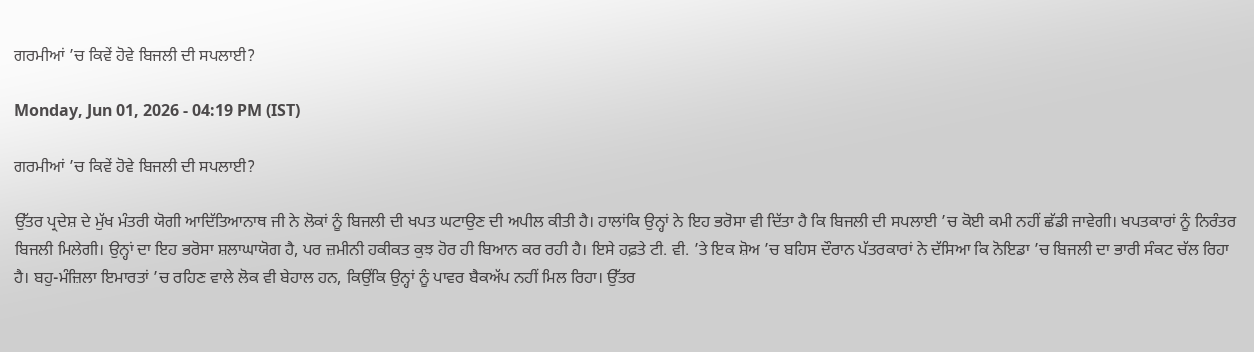ਗਰਮੀਆਂ ’ਚ ਕਿਵੇਂ ਹੋਵੇ ਬਿਜਲੀ ਦੀ ਸਪਲਾਈ?

Monday, Jun 01, 2026 - 04:19 PM (IST)

ਗਰਮੀਆਂ ’ਚ ਕਿਵੇਂ ਹੋਵੇ ਬਿਜਲੀ ਦੀ ਸਪਲਾਈ?

ਉੱਤਰ ਪ੍ਰਦੇਸ਼ ਦੇ ਮੁੱਖ ਮੰਤਰੀ ਯੋਗੀ ਆਦਿੱਤਿਆਨਾਥ ਜੀ ਨੇ ਲੋਕਾਂ ਨੂੰ ਬਿਜਲੀ ਦੀ ਖਪਤ ਘਟਾਉਣ ਦੀ ਅਪੀਲ ਕੀਤੀ ਹੈ। ਹਾਲਾਂਕਿ ਉਨ੍ਹਾਂ ਨੇ ਇਹ ਭਰੋਸਾ ਵੀ ਦਿੱਤਾ ਹੈ ਕਿ ਬਿਜਲੀ ਦੀ ਸਪਲਾਈ ’ਚ ਕੋਈ ਕਮੀ ਨਹੀਂ ਛੱਡੀ ਜਾਵੇਗੀ। ਖਪਤਕਾਰਾਂ ਨੂੰ ਨਿਰੰਤਰ ਬਿਜਲੀ ਮਿਲੇਗੀ। ਉਨ੍ਹਾਂ ਦਾ ਇਹ ਭਰੋਸਾ ਸ਼ਲਾਘਾਯੋਗ ਹੈ, ਪਰ ਜ਼ਮੀਨੀ ਹਕੀਕਤ ਕੁਝ ਹੋਰ ਹੀ ਬਿਆਨ ਕਰ ਰਹੀ ਹੈ। ਇਸੇ ਹਫ਼ਤੇ ਟੀ. ਵੀ. ’ਤੇ ਇਕ ਸ਼ੋਅ ’ਚ ਬਹਿਸ ਦੌਰਾਨ ਪੱਤਰਕਾਰਾਂ ਨੇ ਦੱਸਿਆ ਕਿ ਨੋਇਡਾ ’ਚ ਬਿਜਲੀ ਦਾ ਭਾਰੀ ਸੰਕਟ ਚੱਲ ਰਿਹਾ ਹੈ। ਬਹੁ-ਮੰਜ਼ਿਲਾ ਇਮਾਰਤਾਂ ’ਚ ਰਹਿਣ ਵਾਲੇ ਲੋਕ ਵੀ ਬੇਹਾਲ ਹਨ, ਕਿਉਂਕਿ ਉਨ੍ਹਾਂ ਨੂੰ ਪਾਵਰ ਬੈਕਅੱਪ ਨਹੀਂ ਮਿਲ ਰਿਹਾ। ਉੱਤਰ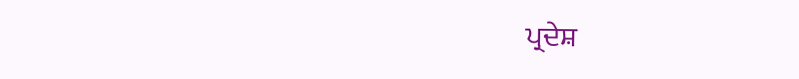ਪ੍ਰਦੇਸ਼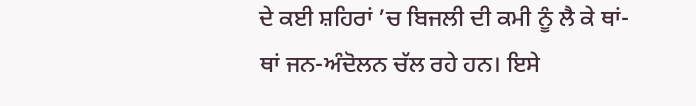ਦੇ ਕਈ ਸ਼ਹਿਰਾਂ ’ਚ ਬਿਜਲੀ ਦੀ ਕਮੀ ਨੂੰ ਲੈ ਕੇ ਥਾਂ-ਥਾਂ ਜਨ-ਅੰਦੋਲਨ ਚੱਲ ਰਹੇ ਹਨ। ਇਸੇ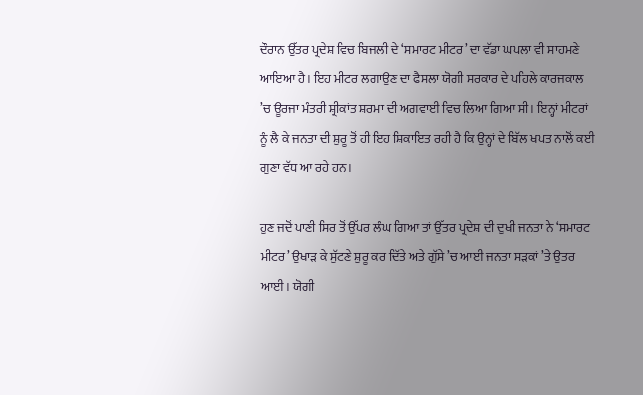ਦੌਰਾਨ ਉੱਤਰ ਪ੍ਰਦੇਸ਼ ਵਿਚ ਬਿਜਲੀ ਦੇ ‘ਸਮਾਰਟ ਮੀਟਰ’ ਦਾ ਵੱਡਾ ਘਪਲਾ ਵੀ ਸਾਹਮਣੇ ਆਇਆ ਹੈ। ਇਹ ਮੀਟਰ ਲਗਾਉਣ ਦਾ ਫੈਸਲਾ ਯੋਗੀ ਸਰਕਾਰ ਦੇ ਪਹਿਲੇ ਕਾਰਜਕਾਲ ’ਚ ਊਰਜਾ ਮੰਤਰੀ ਸ਼੍ਰੀਕਾਂਤ ਸ਼ਰਮਾ ਦੀ ਅਗਵਾਈ ਵਿਚ ਲਿਆ ਗਿਆ ਸੀ। ਇਨ੍ਹਾਂ ਮੀਟਰਾਂ ਨੂੰ ਲੈ ਕੇ ਜਨਤਾ ਦੀ ਸ਼ੁਰੂ ਤੋਂ ਹੀ ਇਹ ਸ਼ਿਕਾਇਤ ਰਹੀ ਹੈ ਕਿ ਉਨ੍ਹਾਂ ਦੇ ਬਿੱਲ ਖਪਤ ਨਾਲੋਂ ਕਈ ਗੁਣਾ ਵੱਧ ਆ ਰਹੇ ਹਨ।

ਹੁਣ ਜਦੋਂ ਪਾਣੀ ਸਿਰ ਤੋਂ ਉੱਪਰ ਲੰਘ ਗਿਆ ਤਾਂ ਉੱਤਰ ਪ੍ਰਦੇਸ਼ ਦੀ ਦੁਖੀ ਜਨਤਾ ਨੇ ‘ਸਮਾਰਟ ਮੀਟਰ’ ਉਖਾੜ ਕੇ ਸੁੱਟਣੇ ਸ਼ੁਰੂ ਕਰ ਦਿੱਤੇ ਅਤੇ ਗੁੱਸੇ ’ਚ ਆਈ ਜਨਤਾ ਸੜਕਾਂ ’ਤੇ ਉਤਰ ਆਈ। ਯੋਗੀ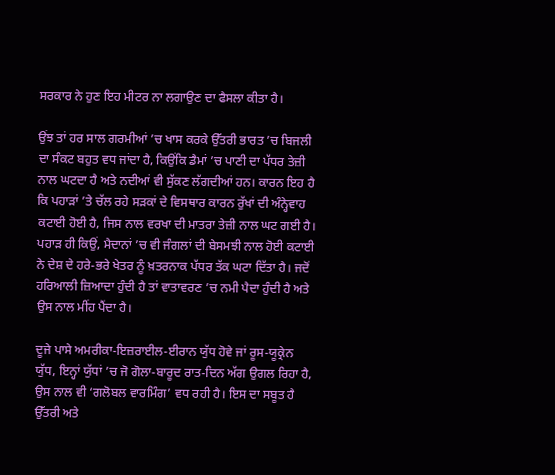ਸਰਕਾਰ ਨੇ ਹੁਣ ਇਹ ਮੀਟਰ ਨਾ ਲਗਾਉਣ ਦਾ ਫੈਸਲਾ ਕੀਤਾ ਹੈ।

ਉਂਝ ਤਾਂ ਹਰ ਸਾਲ ਗਰਮੀਆਂ ’ਚ ਖਾਸ ਕਰਕੇ ਉੱਤਰੀ ਭਾਰਤ ’ਚ ਬਿਜਲੀ ਦਾ ਸੰਕਟ ਬਹੁਤ ਵਧ ਜਾਂਦਾ ਹੈ, ਕਿਉਂਕਿ ਡੈਮਾਂ ’ਚ ਪਾਣੀ ਦਾ ਪੱਧਰ ਤੇਜ਼ੀ ਨਾਲ ਘਟਦਾ ਹੈ ਅਤੇ ਨਦੀਆਂ ਵੀ ਸੁੱਕਣ ਲੱਗਦੀਆਂ ਹਨ। ਕਾਰਨ ਇਹ ਹੈ ਕਿ ਪਹਾੜਾਂ ’ਤੇ ਚੱਲ ਰਹੇ ਸੜਕਾਂ ਦੇ ਵਿਸਥਾਰ ਕਾਰਨ ਰੁੱਖਾਂ ਦੀ ਅੰਨ੍ਹੇਵਾਹ ਕਟਾਈ ਹੋਈ ਹੈ, ਜਿਸ ਨਾਲ ਵਰਖਾ ਦੀ ਮਾਤਰਾ ਤੇਜ਼ੀ ਨਾਲ ਘਟ ਗਈ ਹੈ। ਪਹਾੜ ਹੀ ਕਿਉਂ, ਮੈਦਾਨਾਂ ’ਚ ਵੀ ਜੰਗਲਾਂ ਦੀ ਬੇਸਮਝੀ ਨਾਲ ਹੋਈ ਕਟਾਈ ਨੇ ਦੇਸ਼ ਦੇ ਹਰੇ-ਭਰੇ ਖੇਤਰ ਨੂੰ ਖ਼ਤਰਨਾਕ ਪੱਧਰ ਤੱਕ ਘਟਾ ਦਿੱਤਾ ਹੈ। ਜਦੋਂ ਹਰਿਆਲੀ ਜ਼ਿਆਦਾ ਹੁੰਦੀ ਹੈ ਤਾਂ ਵਾਤਾਵਰਣ ’ਚ ਨਮੀ ਪੈਦਾ ਹੁੰਦੀ ਹੈ ਅਤੇ ਉਸ ਨਾਲ ਮੀਂਹ ਪੈਂਦਾ ਹੈ।

ਦੂਜੇ ਪਾਸੇ ਅਮਰੀਕਾ-ਇਜ਼ਰਾਈਲ-ਈਰਾਨ ਯੁੱਧ ਹੋਵੇ ਜਾਂ ਰੂਸ-ਯੂਕ੍ਰੇਨ ਯੁੱਧ, ਇਨ੍ਹਾਂ ਯੁੱਧਾਂ ’ਚ ਜੋ ਗੋਲਾ-ਬਾਰੂਦ ਰਾਤ-ਦਿਨ ਅੱਗ ਉਗਲ ਰਿਹਾ ਹੈ, ਉਸ ਨਾਲ ਵੀ ‘ਗਲੋਬਲ ਵਾਰਮਿੰਗ’ ਵਧ ਰਹੀ ਹੈ। ਇਸ ਦਾ ਸਬੂਤ ਹੈ ਉੱਤਰੀ ਅਤੇ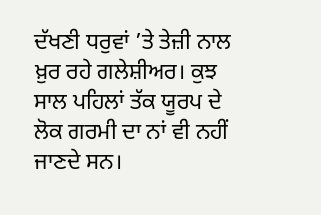ਦੱਖਣੀ ਧਰੁਵਾਂ ’ਤੇ ਤੇਜ਼ੀ ਨਾਲ ਖ਼ੁਰ ਰਹੇ ਗਲੇਸ਼ੀਅਰ। ਕੁਝ ਸਾਲ ਪਹਿਲਾਂ ਤੱਕ ਯੂਰਪ ਦੇ ਲੋਕ ਗਰਮੀ ਦਾ ਨਾਂ ਵੀ ਨਹੀਂ ਜਾਣਦੇ ਸਨ।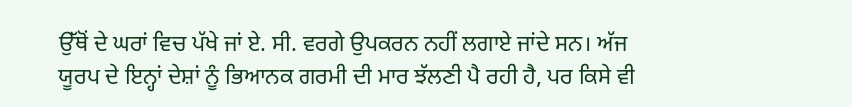ਉੱਥੋਂ ਦੇ ਘਰਾਂ ਵਿਚ ਪੱਖੇ ਜਾਂ ਏ. ਸੀ. ਵਰਗੇ ਉਪਕਰਨ ਨਹੀਂ ਲਗਾਏ ਜਾਂਦੇ ਸਨ। ਅੱਜ ਯੂਰਪ ਦੇ ਇਨ੍ਹਾਂ ਦੇਸ਼ਾਂ ਨੂੰ ਭਿਆਨਕ ਗਰਮੀ ਦੀ ਮਾਰ ਝੱਲਣੀ ਪੈ ਰਹੀ ਹੈ, ਪਰ ਕਿਸੇ ਵੀ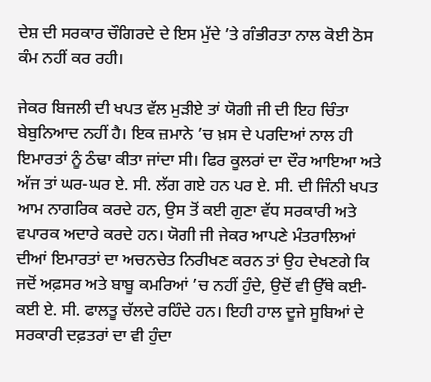ਦੇਸ਼ ਦੀ ਸਰਕਾਰ ਚੌਗਿਰਦੇ ਦੇ ਇਸ ਮੁੱਦੇ ’ਤੇ ਗੰਭੀਰਤਾ ਨਾਲ ਕੋਈ ਠੋਸ ਕੰਮ ਨਹੀਂ ਕਰ ਰਹੀ।

ਜੇਕਰ ਬਿਜਲੀ ਦੀ ਖਪਤ ਵੱਲ ਮੁੜੀਏ ਤਾਂ ਯੋਗੀ ਜੀ ਦੀ ਇਹ ਚਿੰਤਾ ਬੇਬੁਨਿਆਦ ਨਹੀਂ ਹੈ। ਇਕ ਜ਼ਮਾਨੇ ’ਚ ਖ਼ਸ ਦੇ ਪਰਦਿਆਂ ਨਾਲ ਹੀ ਇਮਾਰਤਾਂ ਨੂੰ ਠੰਢਾ ਕੀਤਾ ਜਾਂਦਾ ਸੀ। ਫਿਰ ਕੂਲਰਾਂ ਦਾ ਦੌਰ ਆਇਆ ਅਤੇ ਅੱਜ ਤਾਂ ਘਰ-ਘਰ ਏ. ਸੀ. ਲੱਗ ਗਏ ਹਨ ਪਰ ਏ. ਸੀ. ਦੀ ਜਿੰਨੀ ਖਪਤ ਆਮ ਨਾਗਰਿਕ ਕਰਦੇ ਹਨ, ਉਸ ਤੋਂ ਕਈ ਗੁਣਾ ਵੱਧ ਸਰਕਾਰੀ ਅਤੇ ਵਪਾਰਕ ਅਦਾਰੇ ਕਰਦੇ ਹਨ। ਯੋਗੀ ਜੀ ਜੇਕਰ ਆਪਣੇ ਮੰਤਰਾਲਿਆਂ ਦੀਆਂ ਇਮਾਰਤਾਂ ਦਾ ਅਚਨਚੇਤ ਨਿਰੀਖਣ ਕਰਨ ਤਾਂ ਉਹ ਦੇਖਣਗੇ ਕਿ ਜਦੋਂ ਅਫ਼ਸਰ ਅਤੇ ਬਾਬੂ ਕਮਰਿਆਂ ’ਚ ਨਹੀਂ ਹੁੰਦੇ, ਉਦੋਂ ਵੀ ਉੱਥੇ ਕਈ-ਕਈ ਏ. ਸੀ. ਫਾਲਤੂ ਚੱਲਦੇ ਰਹਿੰਦੇ ਹਨ। ਇਹੀ ਹਾਲ ਦੂਜੇ ਸੂਬਿਆਂ ਦੇ ਸਰਕਾਰੀ ਦਫ਼ਤਰਾਂ ਦਾ ਵੀ ਹੁੰਦਾ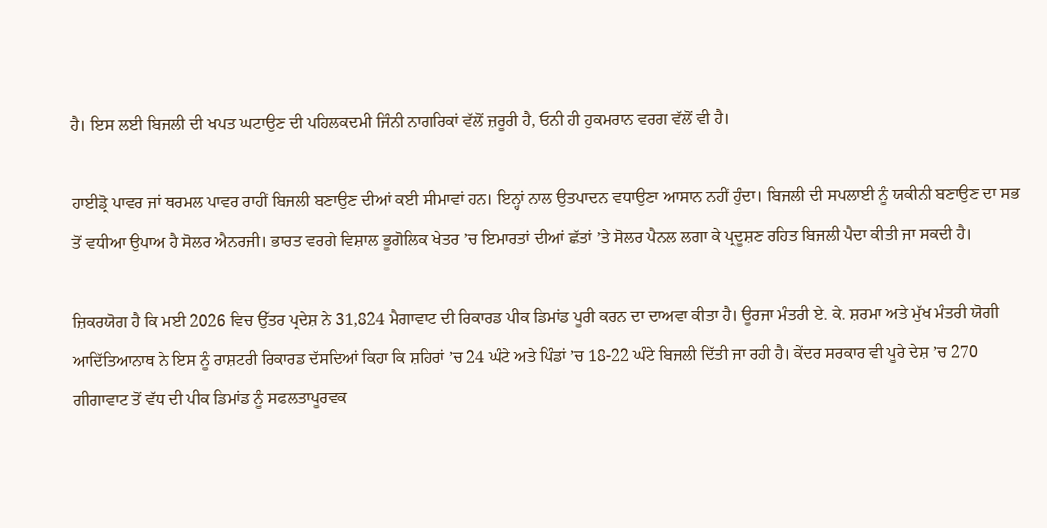ਹੈ। ਇਸ ਲਈ ਬਿਜਲੀ ਦੀ ਖਪਤ ਘਟਾਉਣ ਦੀ ਪਹਿਲਕਦਮੀ ਜਿੰਨੀ ਨਾਗਰਿਕਾਂ ਵੱਲੋਂ ਜ਼ਰੂਰੀ ਹੈ, ਓਨੀ ਹੀ ਹੁਕਮਰਾਨ ਵਰਗ ਵੱਲੋਂ ਵੀ ਹੈ।

ਹਾਈਡ੍ਰੋ ਪਾਵਰ ਜਾਂ ਥਰਮਲ ਪਾਵਰ ਰਾਹੀਂ ਬਿਜਲੀ ਬਣਾਉਣ ਦੀਆਂ ਕਈ ਸੀਮਾਵਾਂ ਹਨ। ਇਨ੍ਹਾਂ ਨਾਲ ਉਤਪਾਦਨ ਵਧਾਉਣਾ ਆਸਾਨ ਨਹੀਂ ਹੁੰਦਾ। ਬਿਜਲੀ ਦੀ ਸਪਲਾਈ ਨੂੰ ਯਕੀਨੀ ਬਣਾਉਣ ਦਾ ਸਭ ਤੋਂ ਵਧੀਆ ਉਪਾਅ ਹੈ ਸੋਲਰ ਐਨਰਜੀ। ਭਾਰਤ ਵਰਗੇ ਵਿਸ਼ਾਲ ਭੂਗੋਲਿਕ ਖੇਤਰ ’ਚ ਇਮਾਰਤਾਂ ਦੀਆਂ ਛੱਤਾਂ ’ਤੇ ਸੋਲਰ ਪੈਨਲ ਲਗਾ ਕੇ ਪ੍ਰਦੂਸ਼ਣ ਰਹਿਤ ਬਿਜਲੀ ਪੈਦਾ ਕੀਤੀ ਜਾ ਸਕਦੀ ਹੈ।

ਜ਼ਿਕਰਯੋਗ ਹੈ ਕਿ ਮਈ 2026 ਵਿਚ ਉੱਤਰ ਪ੍ਰਦੇਸ਼ ਨੇ 31,824 ਮੈਗਾਵਾਟ ਦੀ ਰਿਕਾਰਡ ਪੀਕ ਡਿਮਾਂਡ ਪੂਰੀ ਕਰਨ ਦਾ ਦਾਅਵਾ ਕੀਤਾ ਹੈ। ਊਰਜਾ ਮੰਤਰੀ ਏ. ਕੇ. ਸ਼ਰਮਾ ਅਤੇ ਮੁੱਖ ਮੰਤਰੀ ਯੋਗੀ ਆਦਿੱਤਿਆਨਾਥ ਨੇ ਇਸ ਨੂੰ ਰਾਸ਼ਟਰੀ ਰਿਕਾਰਡ ਦੱਸਦਿਆਂ ਕਿਹਾ ਕਿ ਸ਼ਹਿਰਾਂ ’ਚ 24 ਘੰਟੇ ਅਤੇ ਪਿੰਡਾਂ ’ਚ 18-22 ਘੰਟੇ ਬਿਜਲੀ ਦਿੱਤੀ ਜਾ ਰਹੀ ਹੈ। ਕੇਂਦਰ ਸਰਕਾਰ ਵੀ ਪੂਰੇ ਦੇਸ਼ ’ਚ 270 ਗੀਗਾਵਾਟ ਤੋਂ ਵੱਧ ਦੀ ਪੀਕ ਡਿਮਾਂਡ ਨੂੰ ਸਫਲਤਾਪੂਰਵਕ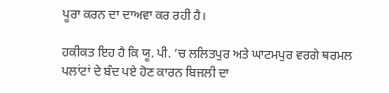ਪੂਰਾ ਕਰਨ ਦਾ ਦਾਅਵਾ ਕਰ ਰਹੀ ਹੈ।

ਹਕੀਕਤ ਇਹ ਹੈ ਕਿ ਯੂ. ਪੀ. ’ਚ ਲਲਿਤਪੁਰ ਅਤੇ ਘਾਟਮਪੁਰ ਵਰਗੇ ਥਰਮਲ ਪਲਾਂਟਾਂ ਦੇ ਬੰਦ ਪਏ ਹੋਣ ਕਾਰਨ ਬਿਜਲੀ ਦਾ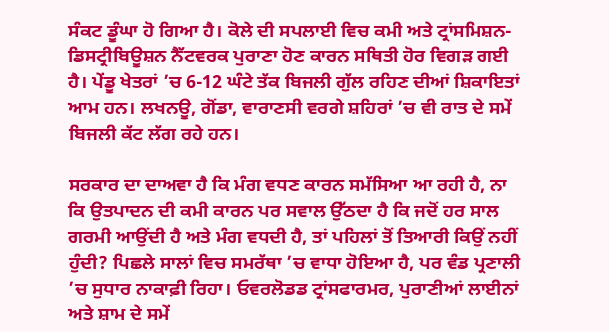ਸੰਕਟ ਡੂੰਘਾ ਹੋ ਗਿਆ ਹੈ। ਕੋਲੇ ਦੀ ਸਪਲਾਈ ਵਿਚ ਕਮੀ ਅਤੇ ਟ੍ਰਾਂਸਮਿਸ਼ਨ-ਡਿਸਟ੍ਰੀਬਿਊਸ਼ਨ ਨੈੱਟਵਰਕ ਪੁਰਾਣਾ ਹੋਣ ਕਾਰਨ ਸਥਿਤੀ ਹੋਰ ਵਿਗੜ ਗਈ ਹੈ। ਪੇਂਡੂ ਖੇਤਰਾਂ ’ਚ 6-12 ਘੰਟੇ ਤੱਕ ਬਿਜਲੀ ਗੁੱਲ ਰਹਿਣ ਦੀਆਂ ਸ਼ਿਕਾਇਤਾਂ ਆਮ ਹਨ। ਲਖਨਊ, ਗੋਂਡਾ, ਵਾਰਾਣਸੀ ਵਰਗੇ ਸ਼ਹਿਰਾਂ ’ਚ ਵੀ ਰਾਤ ਦੇ ਸਮੇਂ ਬਿਜਲੀ ਕੱਟ ਲੱਗ ਰਹੇ ਹਨ।

ਸਰਕਾਰ ਦਾ ਦਾਅਵਾ ਹੈ ਕਿ ਮੰਗ ਵਧਣ ਕਾਰਨ ਸਮੱਸਿਆ ਆ ਰਹੀ ਹੈ, ਨਾ ਕਿ ਉਤਪਾਦਨ ਦੀ ਕਮੀ ਕਾਰਨ ਪਰ ਸਵਾਲ ਉੱਠਦਾ ਹੈ ਕਿ ਜਦੋਂ ਹਰ ਸਾਲ ਗਰਮੀ ਆਉਂਦੀ ਹੈ ਅਤੇ ਮੰਗ ਵਧਦੀ ਹੈ, ਤਾਂ ਪਹਿਲਾਂ ਤੋਂ ਤਿਆਰੀ ਕਿਉਂ ਨਹੀਂ ਹੁੰਦੀ? ਪਿਛਲੇ ਸਾਲਾਂ ਵਿਚ ਸਮਰੱਥਾ ’ਚ ਵਾਧਾ ਹੋਇਆ ਹੈ, ਪਰ ਵੰਡ ਪ੍ਰਣਾਲੀ ’ਚ ਸੁਧਾਰ ਨਾਕਾਫ਼ੀ ਰਿਹਾ। ਓਵਰਲੋਡਡ ਟ੍ਰਾਂਸਫਾਰਮਰ, ਪੁਰਾਣੀਆਂ ਲਾਈਨਾਂ ਅਤੇ ਸ਼ਾਮ ਦੇ ਸਮੇਂ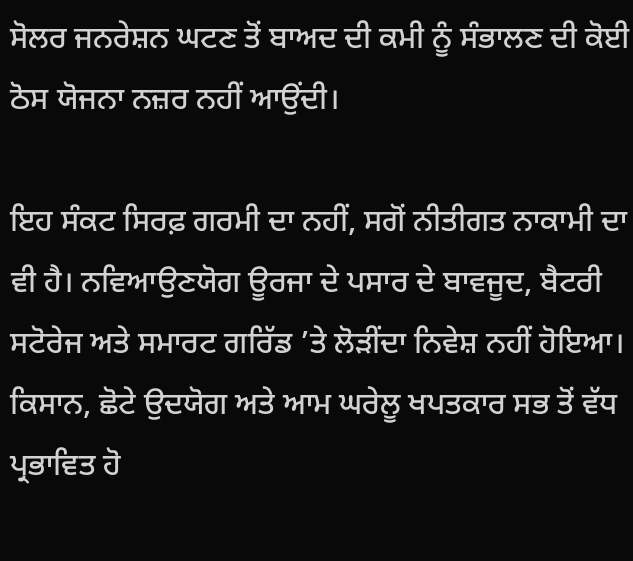ਸੋਲਰ ਜਨਰੇਸ਼ਨ ਘਟਣ ਤੋਂ ਬਾਅਦ ਦੀ ਕਮੀ ਨੂੰ ਸੰਭਾਲਣ ਦੀ ਕੋਈ ਠੋਸ ਯੋਜਨਾ ਨਜ਼ਰ ਨਹੀਂ ਆਉਂਦੀ।

ਇਹ ਸੰਕਟ ਸਿਰਫ਼ ਗਰਮੀ ਦਾ ਨਹੀਂ, ਸਗੋਂ ਨੀਤੀਗਤ ਨਾਕਾਮੀ ਦਾ ਵੀ ਹੈ। ਨਵਿਆਉਣਯੋਗ ਊਰਜਾ ਦੇ ਪਸਾਰ ਦੇ ਬਾਵਜੂਦ, ਬੈਟਰੀ ਸਟੋਰੇਜ ਅਤੇ ਸਮਾਰਟ ਗਰਿੱਡ ’ਤੇ ਲੋੜੀਂਦਾ ਨਿਵੇਸ਼ ਨਹੀਂ ਹੋਇਆ। ਕਿਸਾਨ, ਛੋਟੇ ਉਦਯੋਗ ਅਤੇ ਆਮ ਘਰੇਲੂ ਖਪਤਕਾਰ ਸਭ ਤੋਂ ਵੱਧ ਪ੍ਰਭਾਵਿਤ ਹੋ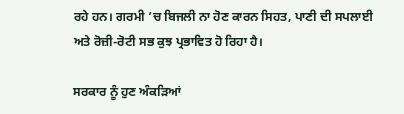ਰਹੇ ਹਨ। ਗਰਮੀ ’ਚ ਬਿਜਲੀ ਨਾ ਹੋਣ ਕਾਰਨ ਸਿਹਤ, ਪਾਣੀ ਦੀ ਸਪਲਾਈ ਅਤੇ ਰੋਜ਼ੀ-ਰੋਟੀ ਸਭ ਕੁਝ ਪ੍ਰਭਾਵਿਤ ਹੋ ਰਿਹਾ ਹੈ।

ਸਰਕਾਰ ਨੂੰ ਹੁਣ ਅੰਕੜਿਆਂ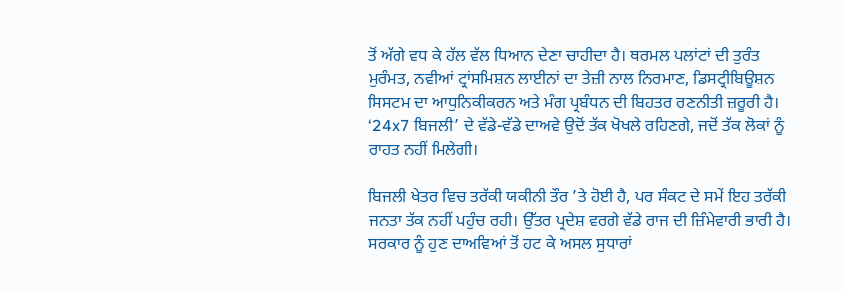ਤੋਂ ਅੱਗੇ ਵਧ ਕੇ ਹੱਲ ਵੱਲ ਧਿਆਨ ਦੇਣਾ ਚਾਹੀਦਾ ਹੈ। ਥਰਮਲ ਪਲਾਂਟਾਂ ਦੀ ਤੁਰੰਤ ਮੁਰੰਮਤ, ਨਵੀਆਂ ਟ੍ਰਾਂਸਮਿਸ਼ਨ ਲਾਈਨਾਂ ਦਾ ਤੇਜ਼ੀ ਨਾਲ ਨਿਰਮਾਣ, ਡਿਸਟ੍ਰੀਬਿਊਸ਼ਨ ਸਿਸਟਮ ਦਾ ਆਧੁਨਿਕੀਕਰਨ ਅਤੇ ਮੰਗ ਪ੍ਰਬੰਧਨ ਦੀ ਬਿਹਤਰ ਰਣਨੀਤੀ ਜ਼ਰੂਰੀ ਹੈ। ‘24x7 ਬਿਜਲੀ’ ਦੇ ਵੱਡੇ-ਵੱਡੇ ਦਾਅਵੇ ਉਦੋਂ ਤੱਕ ਖੋਖਲੇ ਰਹਿਣਗੇ, ਜਦੋਂ ਤੱਕ ਲੋਕਾਂ ਨੂੰ ਰਾਹਤ ਨਹੀਂ ਮਿਲੇਗੀ।

ਬਿਜਲੀ ਖੇਤਰ ਵਿਚ ਤਰੱਕੀ ਯਕੀਨੀ ਤੌਰ ’ਤੇ ਹੋਈ ਹੈ, ਪਰ ਸੰਕਟ ਦੇ ਸਮੇਂ ਇਹ ਤਰੱਕੀ ਜਨਤਾ ਤੱਕ ਨਹੀਂ ਪਹੁੰਚ ਰਹੀ। ਉੱਤਰ ਪ੍ਰਦੇਸ਼ ਵਰਗੇ ਵੱਡੇ ਰਾਜ ਦੀ ਜ਼ਿੰਮੇਵਾਰੀ ਭਾਰੀ ਹੈ। ਸਰਕਾਰ ਨੂੰ ਹੁਣ ਦਾਅਵਿਆਂ ਤੋਂ ਹਟ ਕੇ ਅਸਲ ਸੁਧਾਰਾਂ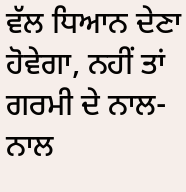ਵੱਲ ਧਿਆਨ ਦੇਣਾ ਹੋਵੇਗਾ, ਨਹੀਂ ਤਾਂ ਗਰਮੀ ਦੇ ਨਾਲ-ਨਾਲ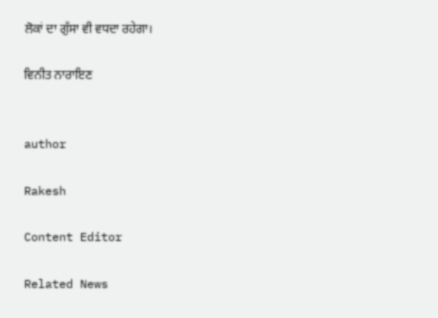ਲੋਕਾਂ ਦਾ ਗੁੱਸਾ ਵੀ ਵਧਦਾ ਰਹੇਗਾ।

ਵਿਨੀਤ ਨਾਰਾਇਣ


author

Rakesh

Content Editor

Related News